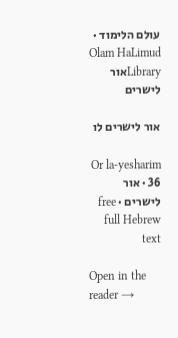עולם הלימוד · Olam HaLimud
Libraryאור לישרים

אור לישרים לו

Or la-yesharim 36 · אור לישרים · free full Hebrew text

Open in the reader →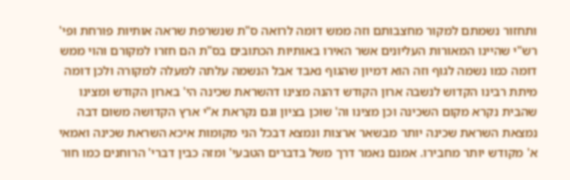ותחזור נשמתם למקור מחצבותם וזה ממש דומה לרואה ס"ת שנשרפת שראה אותיות פורחת ופי' רש"י שהיינו המאורות העליונים אשר האירו באותיות הכתובים בס"ת הם חזרו למקורם והוי ממש דומה כמו נשמה לגוף וזה הוא דמיון שהגוף נאבד אבל הנשמה עלתה למעלה למקורה ולכן דומה מיתת רבינו הקדוש לנשבה ארון הקודש דהנה מצינו דהשראת שכינה הי' בארון הקודש ומצינו שהבית נקרא מקום השכינה וכן מצינו וה' שוכן בציון וגם נקראת א"י ארץ הקדושה משום דבה נמצאת השראת שכינה יותר מבשאר ארצות ונמצא דבכל הני מקומות איכא השראת שכינה ואמאי א' מקודש יותר מחבירו. אמנם נאמר דרך משל בדברים הטבעי' ומזה כבין דברי' הרוחנים כמו חור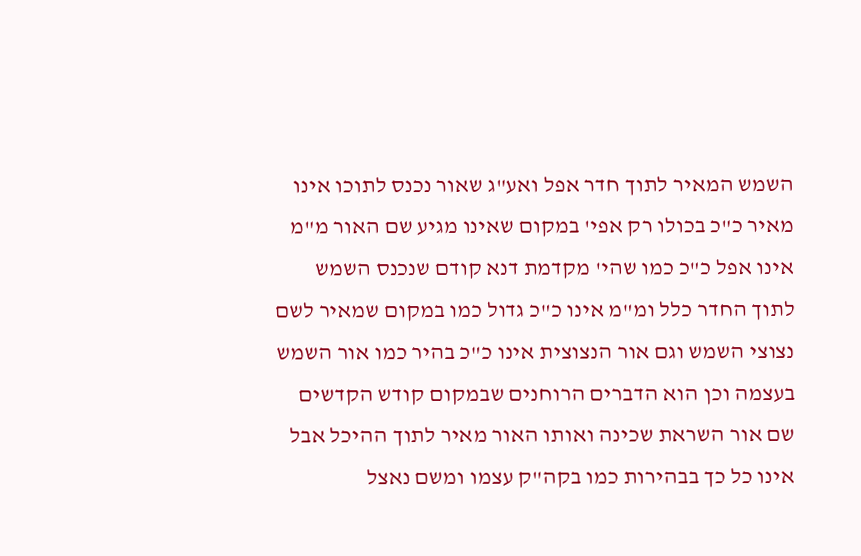השמש המאיר לתוך חדר אפל ואע"ג שאור נכנס לתוכו אינו מאיר כ"כ בכולו רק אפי' במקום שאינו מגיע שם האור מ"מ אינו אפל כ"כ כמו שהי' מקדמת דנא קודם שנכנס השמש לתוך החדר כלל ומ"מ אינו כ"כ גדול כמו במקום שמאיר לשם נצוצי השמש וגם אור הנצוצית אינו כ"כ בהיר כמו אור השמש בעצמה וכן הוא הדברים הרוחנים שבמקום קודש הקדשים שם אור השראת שכינה ואותו האור מאיר לתוך ההיכל אבל אינו כל כך בבהירות כמו בקה"ק עצמו ומשם נאצל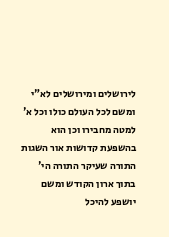לירושלים ומירושלים לא"י ומשם לכל העולם כולו וכל א' למטה מחבירו וכן הוא בהשפעת קדושות אור השגות התורה שעיקר התורה הי' בתוך ארון הקודש ומשם יושפע להיכל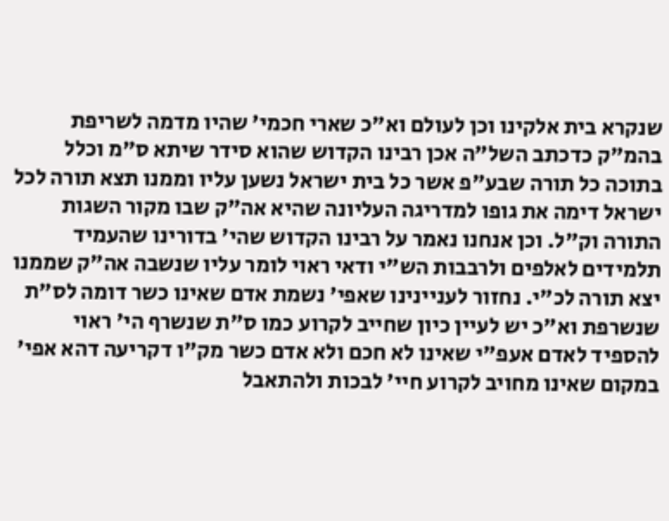שנקרא בית אלקינו וכן לעולם וא"כ שארי חכמי' שהיו מדמה לשריפת בהמ"ק כדכתב השל"ה אכן רבינו הקדוש שהוא סידר שיתא ס"מ וכלל בתוכה כל תורה שבע"פ אשר כל בית ישראל נשען עליו וממנו תצא תורה לכל ישראל דימה את גופו למדריגה העליונה שהיא אה"ק שבו מקור השגות התורה וק"ל. וכן אנחנו נאמר על רבינו הקדוש שהי' בדורינו שהעמיד תלמידים לאלפים ולרבבות הש"י ודאי ראוי לומר עליו שנשבה אה"ק שממנו יצא תורה לכ"י. נחזור לעניינינו שאפי' נשמת אדם שאינו כשר דומה לס"ת שנשרפת וא"כ יש לעיין כיון שחייב לקרוע כמו ס"ת שנשרף הי' ראוי להספיד לאדם אעפ"י שאינו לא חכם ולא אדם כשר מק"ו דקריעה דהא אפי' במקום שאינו מחויב לקרוע חיי' לבכות ולהתאבל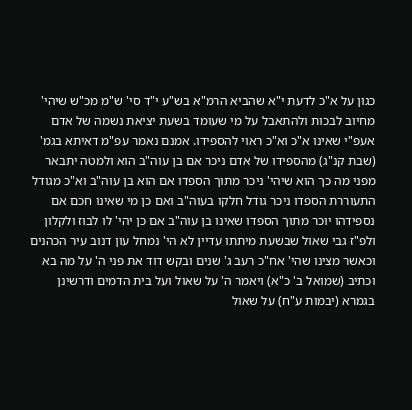כגון על א"כ לדעת י"א שהביא הרמ"א בש"ע י"ד סי' ש"מ מכ"ש שיהי' מחיוב לבכות ולהתאבל על מי שעומד בשעת יציאת נשמה של אדם אעפ"י שאינו א"כ וא"כ ראוי להספידו. אמנם נאמר עפ"מ דאיתא בגמ' (שבת קנ"ג) מהספידו של אדם ניכר אם בן עוה"ב הוא ולמטה יתבאר מפני מה כך הוא שיהי' ניכר מתוך הספדו אם הוא בן עוה"ב וא"כ מגודל התעוררת הספדו ניכר גודל חלקו בעוה"ב ואם כן מי שאינו חכם אם נספידהו יוכר מתוך הספדו שאינו בן עוה"ב אם כן יהי' לו לבוז ולקלון ולפ"ז גבי שאול שבשעת מיתתו עדיין לא הי' נמחל עון דנוב עיר הכהנים וכאשר מצינו שהי' אח"כ רעב ג' שנים ובקש דוד את פני ה' על מה בא וכתיב (שמואל ב' כ"א) ויאמר ה' על שאול ועל בית הדמים ודרשינן בגמרא (יבמות ע"ח) על שאול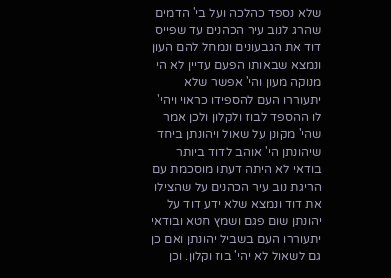שלא נספד כהלכה ועל בי' הדמים שהרג לנוב עיר הכהנים עד שפייס דוד את הגבעונים ונמחל להם העון ונמצא שבאותו הפעם עדיין לא הי מנוקה מעון והי' אפשר שלא יתעוררו העם להספידו כראוי ויהי' לו ההספד לבוז ולקלון ולכן אמר שהי' מקונן על שאול ויהונתן ביחד שיהונתן הי' אוהב לדוד ביותר בודאי לא היתה דעתו מוסכמת עם הריגת נוב עיר הכהנים על שהצילו את דוד ונמצא שלא ידע דוד על יהונתן שום פגם ושמץ חטא ובודאי יתעוררו העם בשביל יהונתן ואם כן גם לשאול לא יהי' בוז וקלון. וכן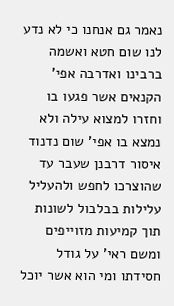נאמר גם אנחנו כי לא נדע לנו שום חטא ואשמה ברבינו ואדרבה אפי' הקנאים אשר פגעו בו וחזרו למצוא עילה ולא נמצא בו אפי' שום נדנוד איסור דרבנן שעבר עד שהוצרכו לחפש ולהעליל עלילות בבלבול לשונות תוך קמיעות מזוייפים ומשם ראי' על גודל חסידתו ומי הוא אשר יוכל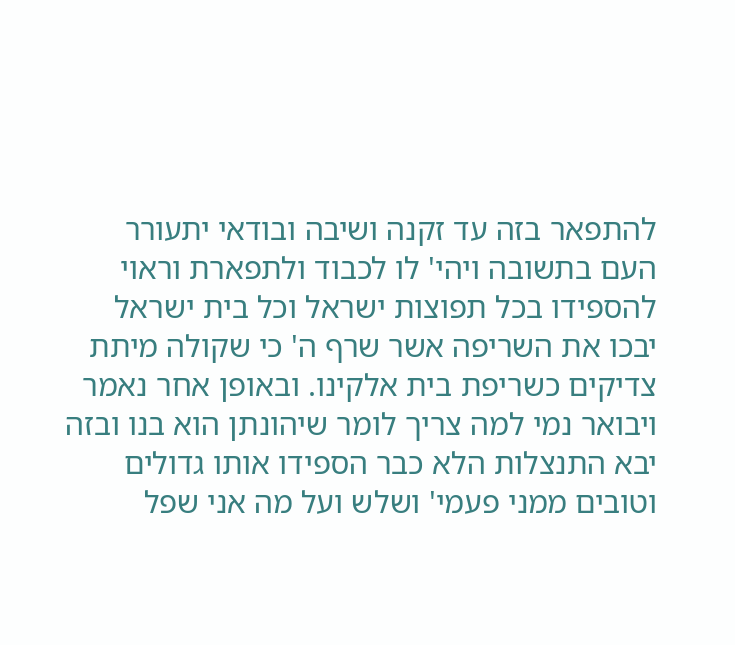להתפאר בזה עד זקנה ושיבה ובודאי יתעורר העם בתשובה ויהי' לו לכבוד ולתפארת וראוי להספידו בכל תפוצות ישראל וכל בית ישראל יבכו את השריפה אשר שרף ה' כי שקולה מיתת צדיקים כשריפת בית אלקינו. ובאופן אחר נאמר ויבואר נמי למה צריך לומר שיהונתן הוא בנו ובזה יבא התנצלות הלא כבר הספידו אותו גדולים וטובים ממני פעמי' ושלש ועל מה אני שפל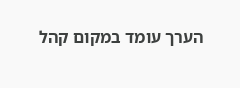הערך עומד במקום קהל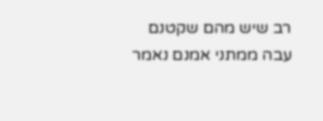רב שיש מהם שקטנם עבה ממתני אמנם נאמר